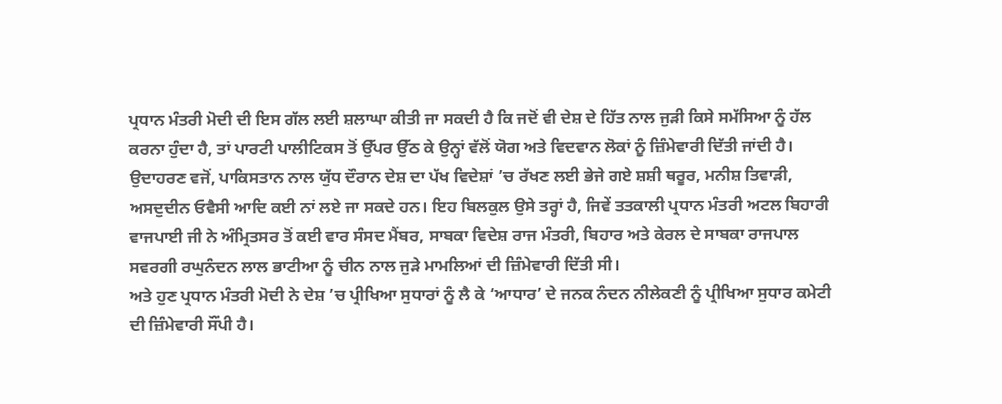ਪ੍ਰਧਾਨ ਮੰਤਰੀ ਮੋਦੀ ਦੀ ਇਸ ਗੱਲ ਲਈ ਸ਼ਲਾਘਾ ਕੀਤੀ ਜਾ ਸਕਦੀ ਹੈ ਕਿ ਜਦੋਂ ਵੀ ਦੇਸ਼ ਦੇ ਹਿੱਤ ਨਾਲ ਜੁੜੀ ਕਿਸੇ ਸਮੱਸਿਆ ਨੂੰ ਹੱਲ ਕਰਨਾ ਹੁੰਦਾ ਹੈ, ਤਾਂ ਪਾਰਟੀ ਪਾਲੀਟਿਕਸ ਤੋਂ ਉੱਪਰ ਉੱਠ ਕੇ ਉਨ੍ਹਾਂ ਵੱਲੋਂ ਯੋਗ ਅਤੇ ਵਿਦਵਾਨ ਲੋਕਾਂ ਨੂੰ ਜ਼ਿੰਮੇਵਾਰੀ ਦਿੱਤੀ ਜਾਂਦੀ ਹੈ। ਉਦਾਹਰਣ ਵਜੋਂ, ਪਾਕਿਸਤਾਨ ਨਾਲ ਯੁੱਧ ਦੌਰਾਨ ਦੇਸ਼ ਦਾ ਪੱਖ ਵਿਦੇਸ਼ਾਂ ’ਚ ਰੱਖਣ ਲਈ ਭੇਜੇ ਗਏ ਸ਼ਸ਼ੀ ਥਰੂਰ, ਮਨੀਸ਼ ਤਿਵਾੜੀ, ਅਸਦੁਦੀਨ ਓਵੈਸੀ ਆਦਿ ਕਈ ਨਾਂ ਲਏ ਜਾ ਸਕਦੇ ਹਨ। ਇਹ ਬਿਲਕੁਲ ਉਸੇ ਤਰ੍ਹਾਂ ਹੈ, ਜਿਵੇਂ ਤਤਕਾਲੀ ਪ੍ਰਧਾਨ ਮੰਤਰੀ ਅਟਲ ਬਿਹਾਰੀ ਵਾਜਪਾਈ ਜੀ ਨੇ ਅੰਮ੍ਰਿਤਸਰ ਤੋਂ ਕਈ ਵਾਰ ਸੰਸਦ ਮੈਂਬਰ, ਸਾਬਕਾ ਵਿਦੇਸ਼ ਰਾਜ ਮੰਤਰੀ, ਬਿਹਾਰ ਅਤੇ ਕੇਰਲ ਦੇ ਸਾਬਕਾ ਰਾਜਪਾਲ ਸਵਰਗੀ ਰਘੁਨੰਦਨ ਲਾਲ ਭਾਟੀਆ ਨੂੰ ਚੀਨ ਨਾਲ ਜੁੜੇ ਮਾਮਲਿਆਂ ਦੀ ਜ਼ਿੰਮੇਵਾਰੀ ਦਿੱਤੀ ਸੀ।
ਅਤੇ ਹੁਣ ਪ੍ਰਧਾਨ ਮੰਤਰੀ ਮੋਦੀ ਨੇ ਦੇਸ਼ ’ਚ ਪ੍ਰੀਖਿਆ ਸੁਧਾਰਾਂ ਨੂੰ ਲੈ ਕੇ ‘ਆਧਾਰ’ ਦੇ ਜਨਕ ਨੰਦਨ ਨੀਲੇਕਣੀ ਨੂੰ ਪ੍ਰੀਖਿਆ ਸੁਧਾਰ ਕਮੇਟੀ ਦੀ ਜ਼ਿੰਮੇਵਾਰੀ ਸੌਂਪੀ ਹੈ।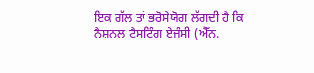ਇਕ ਗੱਲ ਤਾਂ ਭਰੋਸੇਯੋਗ ਲੱਗਦੀ ਹੈ ਕਿ ਨੈਸ਼ਨਲ ਟੈਸਟਿੰਗ ਏਜੰਸੀ (ਐੱਨ.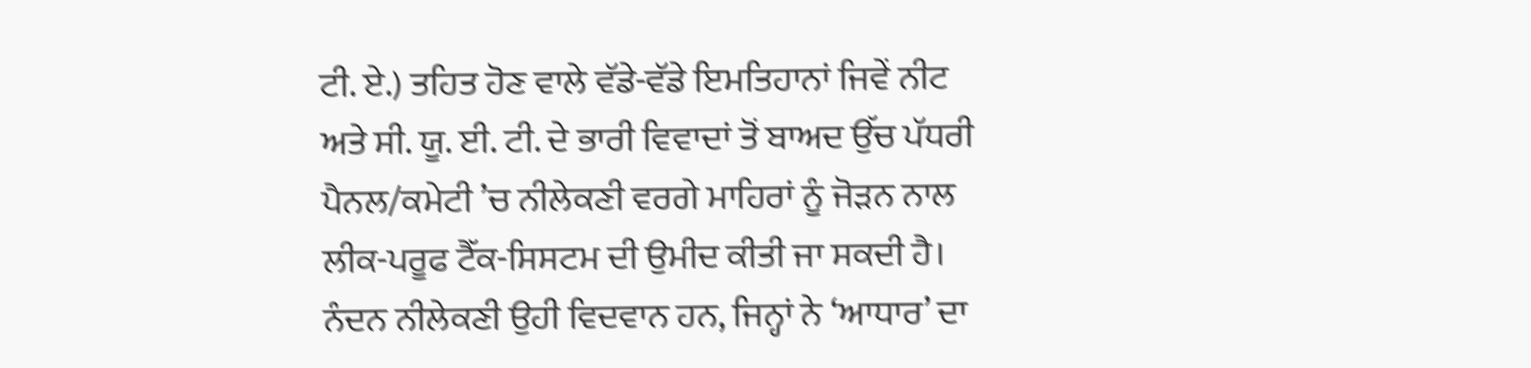ਟੀ. ਏ.) ਤਹਿਤ ਹੋਣ ਵਾਲੇ ਵੱਡੇ-ਵੱਡੇ ਇਮਤਿਹਾਨਾਂ ਜਿਵੇਂ ਨੀਟ ਅਤੇ ਸੀ. ਯੂ. ਈ. ਟੀ. ਦੇ ਭਾਰੀ ਵਿਵਾਦਾਂ ਤੋਂ ਬਾਅਦ ਉੱਚ ਪੱਧਰੀ ਪੈਨਲ/ਕਮੇਟੀ ’ਚ ਨੀਲੇਕਣੀ ਵਰਗੇ ਮਾਹਿਰਾਂ ਨੂੰ ਜੋੜਨ ਨਾਲ ਲੀਕ-ਪਰੂਫ ਟੈੱਕ-ਸਿਸਟਮ ਦੀ ਉਮੀਦ ਕੀਤੀ ਜਾ ਸਕਦੀ ਹੈ।
ਨੰਦਨ ਨੀਲੇਕਣੀ ਉਹੀ ਵਿਦਵਾਨ ਹਨ, ਜਿਨ੍ਹਾਂ ਨੇ ‘ਆਧਾਰ’ ਦਾ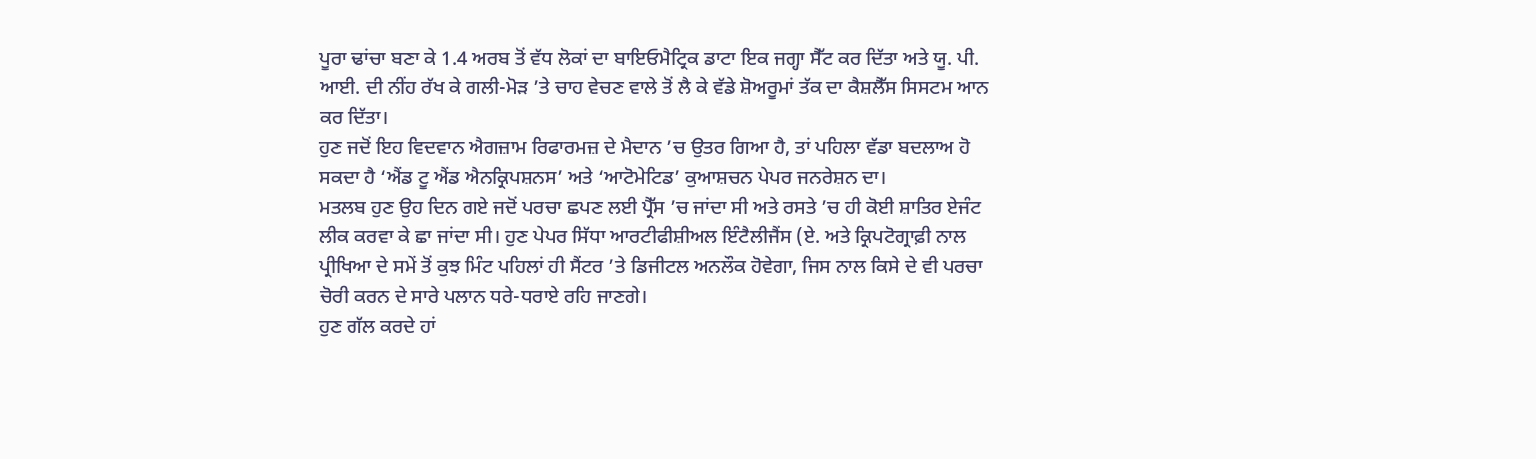ਪੂਰਾ ਢਾਂਚਾ ਬਣਾ ਕੇ 1.4 ਅਰਬ ਤੋਂ ਵੱਧ ਲੋਕਾਂ ਦਾ ਬਾਇਓਮੈਟ੍ਰਿਕ ਡਾਟਾ ਇਕ ਜਗ੍ਹਾ ਸੈੱਟ ਕਰ ਦਿੱਤਾ ਅਤੇ ਯੂ. ਪੀ. ਆਈ. ਦੀ ਨੀਂਹ ਰੱਖ ਕੇ ਗਲੀ-ਮੋੜ ’ਤੇ ਚਾਹ ਵੇਚਣ ਵਾਲੇ ਤੋਂ ਲੈ ਕੇ ਵੱਡੇ ਸ਼ੋਅਰੂਮਾਂ ਤੱਕ ਦਾ ਕੈਸ਼ਲੈੱਸ ਸਿਸਟਮ ਆਨ ਕਰ ਦਿੱਤਾ।
ਹੁਣ ਜਦੋਂ ਇਹ ਵਿਦਵਾਨ ਐਗਜ਼ਾਮ ਰਿਫਾਰਮਜ਼ ਦੇ ਮੈਦਾਨ ’ਚ ਉਤਰ ਗਿਆ ਹੈ, ਤਾਂ ਪਹਿਲਾ ਵੱਡਾ ਬਦਲਾਅ ਹੋ ਸਕਦਾ ਹੈ ‘ਐਂਡ ਟੂ ਐਂਡ ਐਨਕ੍ਰਿਪਸ਼ਨਸ’ ਅਤੇ ‘ਆਟੋਮੇਟਿਡ’ ਕੁਆਸ਼ਚਨ ਪੇਪਰ ਜਨਰੇਸ਼ਨ ਦਾ।
ਮਤਲਬ ਹੁਣ ਉਹ ਦਿਨ ਗਏ ਜਦੋਂ ਪਰਚਾ ਛਪਣ ਲਈ ਪ੍ਰੈੱਸ ’ਚ ਜਾਂਦਾ ਸੀ ਅਤੇ ਰਸਤੇ ’ਚ ਹੀ ਕੋਈ ਸ਼ਾਤਿਰ ਏਜੰਟ ਲੀਕ ਕਰਵਾ ਕੇ ਛਾ ਜਾਂਦਾ ਸੀ। ਹੁਣ ਪੇਪਰ ਸਿੱਧਾ ਆਰਟੀਫੀਸ਼ੀਅਲ ਇੰਟੈਲੀਜੈਂਸ (ਏ. ਅਤੇ ਕ੍ਰਿਪਟੋਗ੍ਰਾਫ਼ੀ ਨਾਲ ਪ੍ਰੀਖਿਆ ਦੇ ਸਮੇਂ ਤੋਂ ਕੁਝ ਮਿੰਟ ਪਹਿਲਾਂ ਹੀ ਸੈਂਟਰ ’ਤੇ ਡਿਜੀਟਲ ਅਨਲੌਕ ਹੋਵੇਗਾ, ਜਿਸ ਨਾਲ ਕਿਸੇ ਦੇ ਵੀ ਪਰਚਾ ਚੋਰੀ ਕਰਨ ਦੇ ਸਾਰੇ ਪਲਾਨ ਧਰੇ-ਧਰਾਏ ਰਹਿ ਜਾਣਗੇ।
ਹੁਣ ਗੱਲ ਕਰਦੇ ਹਾਂ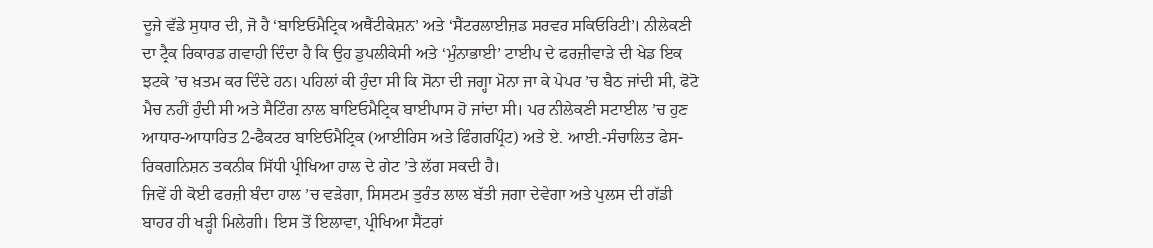ਦੂਜੇ ਵੱਡੇ ਸੁਧਾਰ ਦੀ, ਜੋ ਹੈ ‘ਬਾਇਓਮੈਟ੍ਰਿਕ ਅਥੈਂਟੀਕੇਸ਼ਨ’ ਅਤੇ ‘ਸੈਂਟਰਲਾਈਜ਼ਡ ਸਰਵਰ ਸਕਿਓਰਿਟੀ’। ਨੀਲੇਕਣੀ ਦਾ ਟ੍ਰੈਕ ਰਿਕਾਰਡ ਗਵਾਹੀ ਦਿੰਦਾ ਹੈ ਕਿ ਉਹ ਡੁਪਲੀਕੇਸੀ ਅਤੇ ‘ਮੁੰਨਾਭਾਈ’ ਟਾਈਪ ਦੇ ਫਰਜ਼ੀਵਾੜੇ ਦੀ ਖੇਡ ਇਕ ਝਟਕੇ ’ਚ ਖ਼ਤਮ ਕਰ ਦਿੰਦੇ ਹਨ। ਪਹਿਲਾਂ ਕੀ ਹੁੰਦਾ ਸੀ ਕਿ ਸੋਨਾ ਦੀ ਜਗ੍ਹਾ ਮੋਨਾ ਜਾ ਕੇ ਪੇਪਰ ’ਚ ਬੈਠ ਜਾਂਦੀ ਸੀ, ਫੋਟੋ ਮੈਚ ਨਹੀਂ ਹੁੰਦੀ ਸੀ ਅਤੇ ਸੈਟਿੰਗ ਨਾਲ ਬਾਇਓਮੈਟ੍ਰਿਕ ਬਾਈਪਾਸ ਹੋ ਜਾਂਦਾ ਸੀ। ਪਰ ਨੀਲੇਕਣੀ ਸਟਾਈਲ ’ਚ ਹੁਣ ਆਧਾਰ-ਆਧਾਰਿਤ 2-ਫੈਕਟਰ ਬਾਇਓਮੈਟ੍ਰਿਕ (ਆਈਰਿਸ ਅਤੇ ਫਿੰਗਰਪ੍ਰਿੰਟ) ਅਤੇ ਏ. ਆਈ.-ਸੰਚਾਲਿਤ ਫੇਸ-ਰਿਕਗਨਿਸ਼ਨ ਤਕਨੀਕ ਸਿੱਧੀ ਪ੍ਰੀਖਿਆ ਹਾਲ ਦੇ ਗੇਟ ’ਤੇ ਲੱਗ ਸਕਦੀ ਹੈ।
ਜਿਵੇਂ ਹੀ ਕੋਈ ਫਰਜ਼ੀ ਬੰਦਾ ਹਾਲ ’ਚ ਵੜੇਗਾ, ਸਿਸਟਮ ਤੁਰੰਤ ਲਾਲ ਬੱਤੀ ਜਗਾ ਦੇਵੇਗਾ ਅਤੇ ਪੁਲਸ ਦੀ ਗੱਡੀ ਬਾਹਰ ਹੀ ਖੜ੍ਹੀ ਮਿਲੇਗੀ। ਇਸ ਤੋਂ ਇਲਾਵਾ, ਪ੍ਰੀਖਿਆ ਸੈਂਟਰਾਂ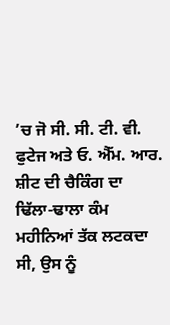’ਚ ਜੋ ਸੀ. ਸੀ. ਟੀ. ਵੀ. ਫੁਟੇਜ ਅਤੇ ਓ. ਐੱਮ. ਆਰ. ਸ਼ੀਟ ਦੀ ਚੈਕਿੰਗ ਦਾ ਢਿੱਲਾ-ਢਾਲਾ ਕੰਮ ਮਹੀਨਿਆਂ ਤੱਕ ਲਟਕਦਾ ਸੀ, ਉਸ ਨੂੰ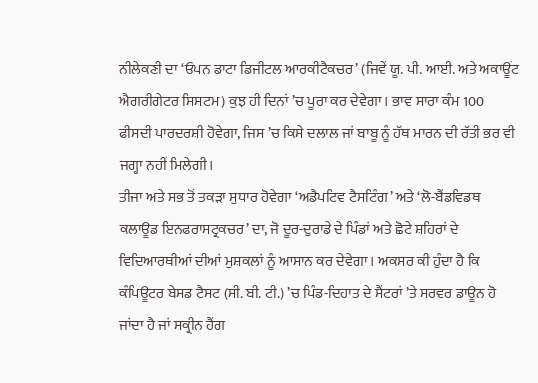ਨੀਲੇਕਣੀ ਦਾ ‘ਓਪਨ ਡਾਟਾ ਡਿਜੀਟਲ ਆਰਕੀਟੈਕਚਰ’ (ਜਿਵੇਂ ਯੂ. ਪੀ. ਆਈ. ਅਤੇ ਅਕਾਊਂਟ ਐਗਰੀਗੇਟਰ ਸਿਸਟਮ) ਕੁਝ ਹੀ ਦਿਨਾਂ ’ਚ ਪੂਰਾ ਕਰ ਦੇਵੇਗਾ। ਭਾਵ ਸਾਰਾ ਕੰਮ 100 ਫੀਸਦੀ ਪਾਰਦਰਸ਼ੀ ਹੋਵੇਗਾ, ਜਿਸ ’ਚ ਕਿਸੇ ਦਲਾਲ ਜਾਂ ਬਾਬੂ ਨੂੰ ਹੱਥ ਮਾਰਨ ਦੀ ਰੱਤੀ ਭਰ ਵੀ ਜਗ੍ਹਾ ਨਹੀਂ ਮਿਲੇਗੀ।
ਤੀਜਾ ਅਤੇ ਸਭ ਤੋਂ ਤਕੜਾ ਸੁਧਾਰ ਹੋਵੇਗਾ ‘ਅਡੈਪਟਿਵ ਟੈਸਟਿੰਗ’ ਅਤੇ ‘ਲੋ-ਬੈਂਡਵਿਡਥ ਕਲਾਊਡ ਇਨਫਰਾਸਟ੍ਰਕਚਰ’ ਦਾ, ਜੋ ਦੂਰ-ਦੁਰਾਡੇ ਦੇ ਪਿੰਡਾਂ ਅਤੇ ਛੋਟੇ ਸ਼ਹਿਰਾਂ ਦੇ ਵਿਦਿਆਰਥੀਆਂ ਦੀਆਂ ਮੁਸ਼ਕਲਾਂ ਨੂੰ ਆਸਾਨ ਕਰ ਦੇਵੇਗਾ। ਅਕਸਰ ਕੀ ਹੁੰਦਾ ਹੈ ਕਿ ਕੰਪਿਊਟਰ ਬੇਸਡ ਟੈਸਟ (ਸੀ. ਬੀ. ਟੀ.) ’ਚ ਪਿੰਡ-ਦਿਹਾਤ ਦੇ ਸੈਂਟਰਾਂ ’ਤੇ ਸਰਵਰ ਡਾਊਨ ਹੋ ਜਾਂਦਾ ਹੈ ਜਾਂ ਸਕ੍ਰੀਨ ਹੈਂਗ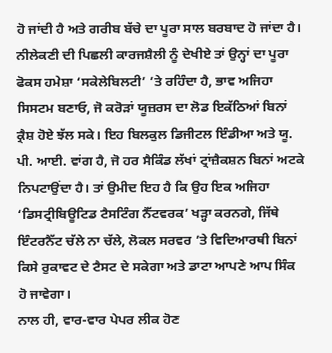ਹੋ ਜਾਂਦੀ ਹੈ ਅਤੇ ਗਰੀਬ ਬੱਚੇ ਦਾ ਪੂਰਾ ਸਾਲ ਬਰਬਾਦ ਹੋ ਜਾਂਦਾ ਹੈ।
ਨੀਲੇਕਣੀ ਦੀ ਪਿਛਲੀ ਕਾਰਜਸ਼ੈਲੀ ਨੂੰ ਦੇਖੀਏ ਤਾਂ ਉਨ੍ਹਾਂ ਦਾ ਪੂਰਾ ਫੋਕਸ ਹਮੇਸ਼ਾ ‘ਸਕੇਲੇਬਿਲਟੀ’ ’ਤੇ ਰਹਿੰਦਾ ਹੈ, ਭਾਵ ਅਜਿਹਾ ਸਿਸਟਮ ਬਣਾਓ, ਜੋ ਕਰੋੜਾਂ ਯੂਜ਼ਰਸ ਦਾ ਲੋਡ ਇਕੱਠਿਆਂ ਬਿਨਾਂ ਕ੍ਰੈਸ਼ ਹੋਏ ਝੱਲ ਸਕੇ। ਇਹ ਬਿਲਕੁਲ ਡਿਜੀਟਲ ਇੰਡੀਆ ਅਤੇ ਯੂ. ਪੀ. ਆਈ. ਵਾਂਗ ਹੈ, ਜੋ ਹਰ ਸੈਕਿੰਡ ਲੱਖਾਂ ਟ੍ਰਾਂਜ਼ੈਕਸ਼ਨ ਬਿਨਾਂ ਅਟਕੇ ਨਿਪਟਾਉਂਦਾ ਹੈ। ਤਾਂ ਉਮੀਦ ਇਹ ਹੈ ਕਿ ਉਹ ਇਕ ਅਜਿਹਾ ‘ਡਿਸਟ੍ਰੀਬਿਊਟਿਡ ਟੈਸਟਿੰਗ ਨੈੱਟਵਰਕ’ ਖੜ੍ਹਾ ਕਰਨਗੇ, ਜਿੱਥੇ ਇੰਟਰਨੈੱਟ ਚੱਲੇ ਨਾ ਚੱਲੇ, ਲੋਕਲ ਸਰਵਰ ’ਤੇ ਵਿਦਿਆਰਥੀ ਬਿਨਾਂ ਕਿਸੇ ਰੁਕਾਵਟ ਦੇ ਟੈਸਟ ਦੇ ਸਕੇਗਾ ਅਤੇ ਡਾਟਾ ਆਪਣੇ ਆਪ ਸਿੰਕ ਹੋ ਜਾਵੇਗਾ।
ਨਾਲ ਹੀ, ਵਾਰ-ਵਾਰ ਪੇਪਰ ਲੀਕ ਹੋਣ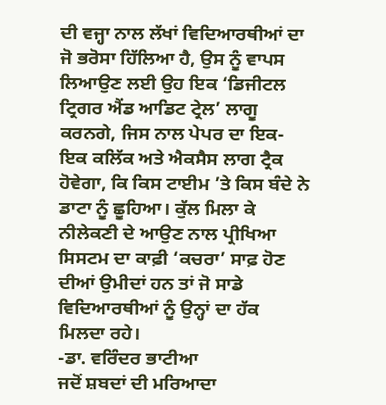ਦੀ ਵਜ੍ਹਾ ਨਾਲ ਲੱਖਾਂ ਵਿਦਿਆਰਥੀਆਂ ਦਾ ਜੋ ਭਰੋਸਾ ਹਿੱਲਿਆ ਹੈ, ਉਸ ਨੂੰ ਵਾਪਸ ਲਿਆਉਣ ਲਈ ਉਹ ਇਕ ‘ਡਿਜੀਟਲ ਟ੍ਰਿਗਰ ਐਂਡ ਆਡਿਟ ਟ੍ਰੇਲ’ ਲਾਗੂ ਕਰਨਗੇ, ਜਿਸ ਨਾਲ ਪੇਪਰ ਦਾ ਇਕ-ਇਕ ਕਲਿੱਕ ਅਤੇ ਐਕਸੈਸ ਲਾਗ ਟ੍ਰੈਕ ਹੋਵੇਗਾ, ਕਿ ਕਿਸ ਟਾਈਮ ’ਤੇ ਕਿਸ ਬੰਦੇ ਨੇ ਡਾਟਾ ਨੂੰ ਛੂਹਿਆ। ਕੁੱਲ ਮਿਲਾ ਕੇ ਨੀਲੇਕਣੀ ਦੇ ਆਉਣ ਨਾਲ ਪ੍ਰੀਖਿਆ ਸਿਸਟਮ ਦਾ ਕਾਫ਼ੀ ‘ਕਚਰਾ’ ਸਾਫ਼ ਹੋਣ ਦੀਆਂ ਉਮੀਦਾਂ ਹਨ ਤਾਂ ਜੋ ਸਾਡੇ ਵਿਦਿਆਰਥੀਆਂ ਨੂੰ ਉਨ੍ਹਾਂ ਦਾ ਹੱਕ ਮਿਲਦਾ ਰਹੇ।
-ਡਾ. ਵਰਿੰਦਰ ਭਾਟੀਆ
ਜਦੋਂ ਸ਼ਬਦਾਂ ਦੀ ਮਰਿਆਦਾ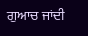ਗੁਆਚ ਜਾਂਦੀ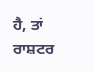ਹੈ, ਤਾਂ ਰਾਸ਼ਟਰ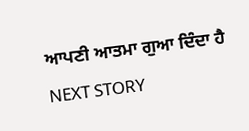ਆਪਣੀ ਆਤਮਾ ਗੁਆ ਦਿੰਦਾ ਹੈ
NEXT STORY